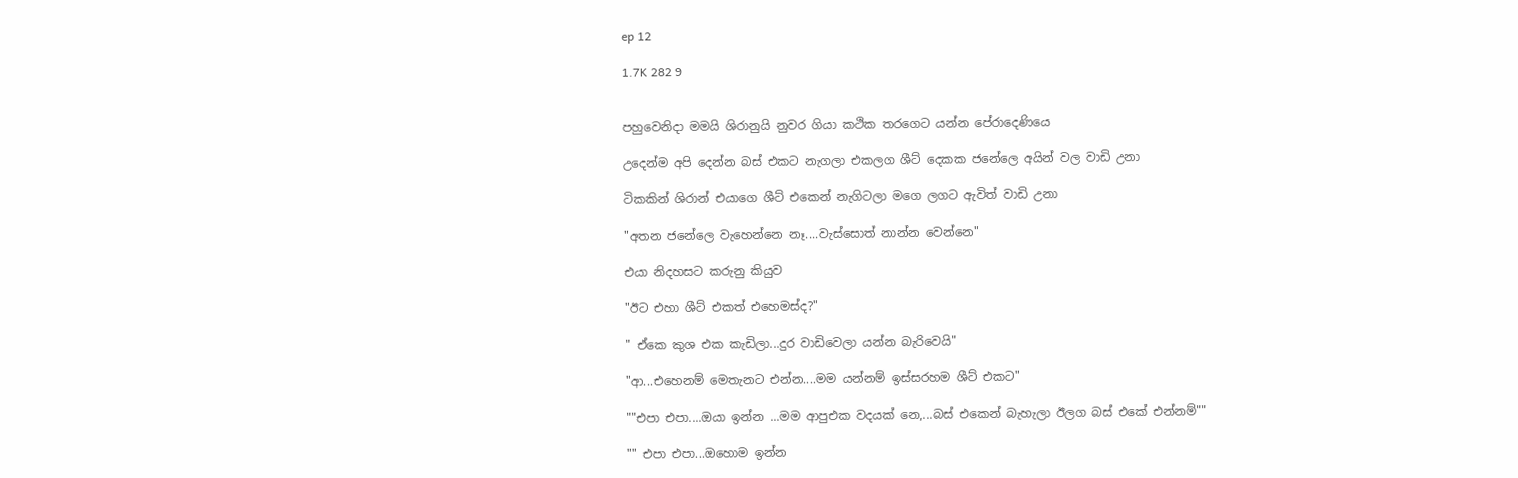ep 12

1.7K 282 9


පහුවෙනිදා මමයි ශිරානුයි නුවර ගියා කථික තරගෙට යන්න පේරාදෙණියෙ

උදෙන්ම අපි දෙන්න බස් එකට නැගලා එකලග ශීට් දෙකක ජනේලෙ අයින් වල වාඩි උනා

ටිකකින් ශිරාන් එයාගෙ ශීට් එකෙන් නැගිටලා මගෙ ලගට ඇවිත් වාඩි උනා

"අතන ජනේලෙ වැහෙන්නෙ නෑ....වැස්සොත් නාන්න වෙන්නෙ"

එයා නිදහසට කරුනු කියුව

"ඊට එහා ශීට් එකත් එහෙමස්ද?"

" ඒකෙ කුශ එක කැඩිලා...දුර වාඩිවෙලා යන්න බැරිවෙයි"

"ආ...එහෙනම් මෙතැනට එන්න....මම යන්නම් ඉස්සරහම ශීට් එකට"

""එපා එපා....ඔයා ඉන්න ...මම ආපුඑක වදයක් නෙ,...බස් එකෙන් බැහැලා ඊලග බස් එකේ එන්නම්""

"" එපා එපා...ඔහොම ඉන්න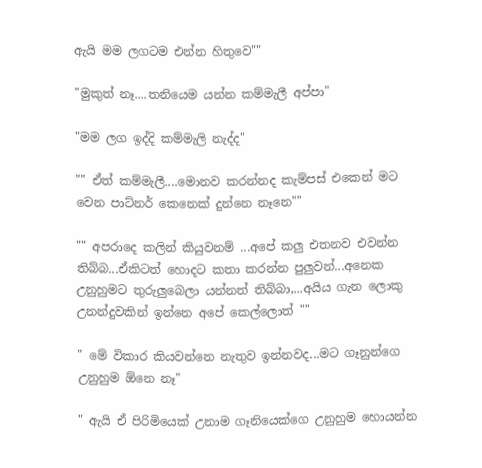ඇයි මම ලගටම එන්න හිතුවෙ""

"මුකුත් නෑ....තනියෙම යන්න කම්මැලී අප්පා"

"මම ලග ඉද්දි කම්මැලි නැද්ද"

"" ඒත් කම්මැලී....මොනව කරන්නද කැම්පස් එකෙන් මට වෙන පාට්නර් කෙනෙක් දුන්නෙ නෑනෙ""

"" අපරාදෙ කලින් කියුවනම් ...අපේ කලු එතනව එවන්න තිබ්බ...ඒකිටත් හොදට කතා කරන්න පුලුවන්...අනෙක උනුහුමට තුරුලුබෙලා යන්නත් තිබ්බා,...අයිය ගැන ලොකු උනන්දුවකින් ඉන්නෙ අපේ කෙල්ලොත් ""

" මේ විකාර කියවන්නෙ නැතුව ඉන්නවද...මට ගෑනුන්ගෙ උනුහුම ඕනෙ නෑ"

" ඇයි ඒ පිරිමියෙක් උනාම ගෑනියෙක්ගෙ උනුහුම හොයන්න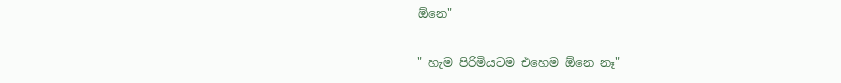ඕනෙ"

" හැම පිරිමියටම එහෙම ඕනෙ නෑ"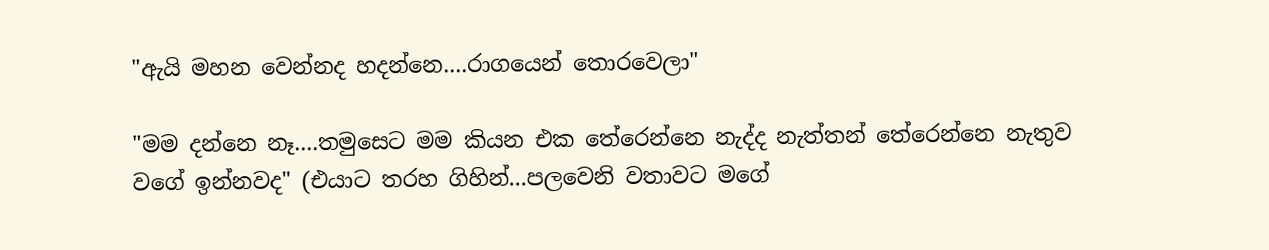"ඇයි මහන වෙන්නද හදන්නෙ....රාගයෙන් තොරවෙලා"

"මම දන්නෙ නෑ....තමුසෙට මම කියන එක තේරෙන්නෙ නැද්ද නැත්තන් තේරෙන්නෙ නැතුව වගේ ඉන්නවද" (එයාට තරහ ගිහින්...පලවෙනි වතාවට මගේ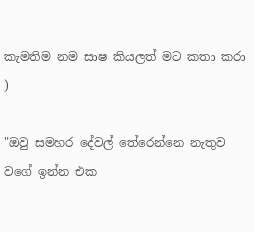කැමතිම නම සාෂ කියලත් මට කතා කරා )

"ඔවු සමහර දේවල් තේරෙන්නෙ නැතුව වගේ ඉන්න එක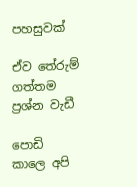පහසුවක්

ඒව තේරුම් ගත්තම ප්‍රශ්න වැඩී

පොඩි කාලෙ අපි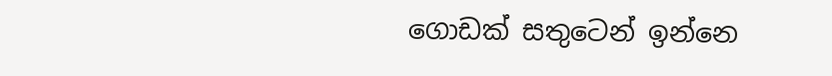ගොඩක් සතුටෙන් ඉන්නෙ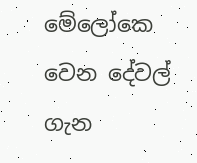මේලෝකෙ වෙන දේවල් ගැන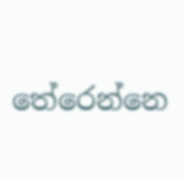තේරෙන්නෙ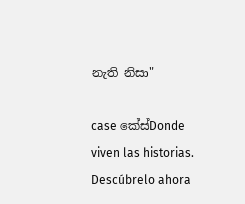නැති නිසා"

case කේස්Donde viven las historias. Descúbrelo ahora